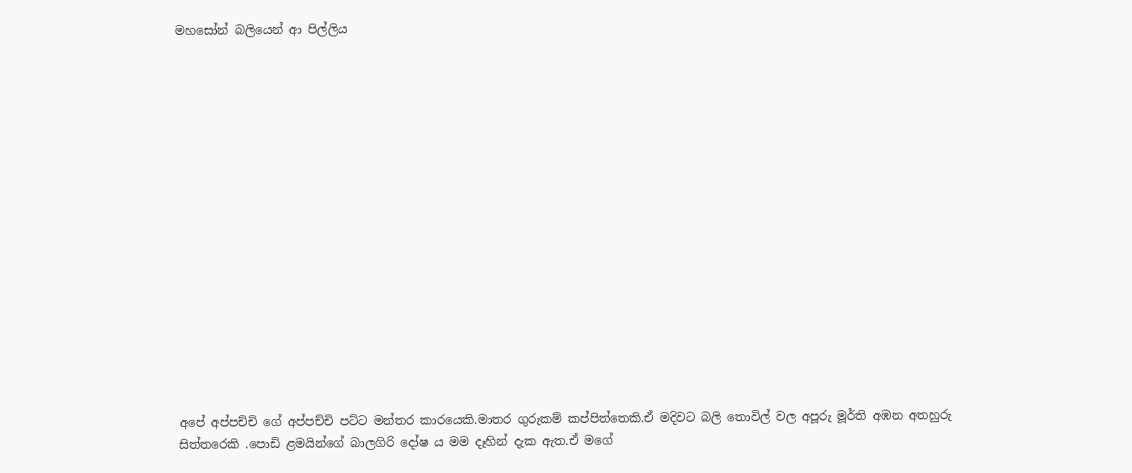මහසෝන් බලියෙන් ආ පිල්ලිය

















අපේ අප්පච්චි ගේ අප්පච්චි පට්ට මන්තර කාරයෙකි.මාතර ගුරුකම් කප්පිත්තෙකි.ඒ මදිවට බලි තොවිල් වල අපූරු මූර්ති අඹන අතහුරු සිත්තරෙකි .පොඩි ළමයින්ගේ බාලගිරි දෝෂ ය මම දෑහින් දැක ඇත.ඒ මගේ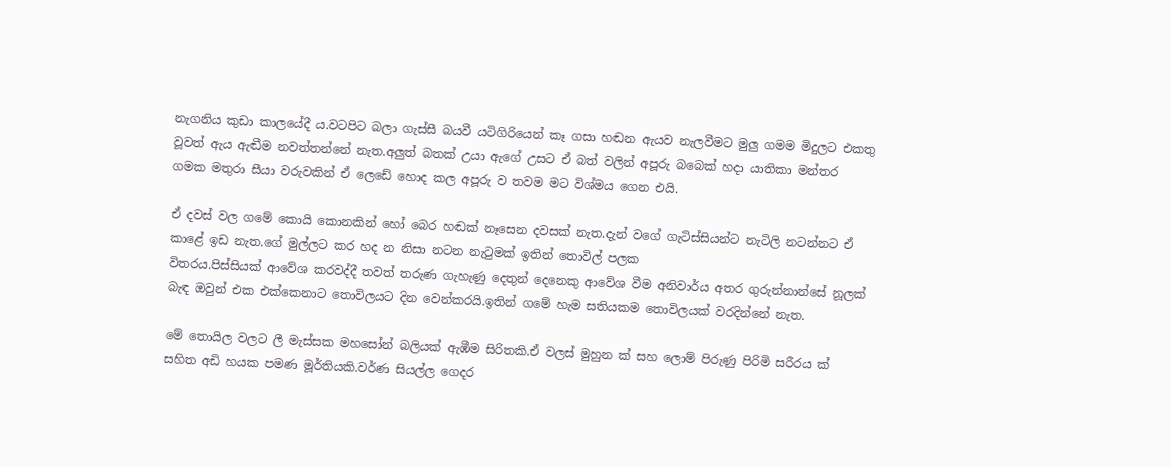නැගනිය කුඩා කාලයේදී ය.වටපිට බලා ගැස්සී බයවී යටිගිරියෙන් කෑ ගසා හඬන ඇයව නැලවීමට මුලු ගමම මිදුලට එකතු වූවත් ඇය ඇඬීම නවත්තන්නේ නැත.අලුත් බතක් උයා ඇගේ උසට ඒ බත් වලින් අපූරු බබෙක් හදා යාතිකා මන්තර ගමක මතුරා සීයා වරුවකින් ඒ ලෙඩේ හොද කල අපූරු ව තවම මට විශ්මය ගෙන එයි.

ඒ දවස් වල ගමේ කොයි කොනකින් හෝ බෙර හඬක් නෑසෙන දවසක් නැත.දැන් වගේ ගැටිස්සියන්ට නැටිලි නටන්නට ඒ කාළේ ඉඩ නැත.ගේ මුල්ලට කර හද න නිසා නටන නැටුමක් ඉතින් තොවිල් පලක
විතරය.පිස්සියක් ආවේශ කරවද්දී තවත් තරුණ ගැහැණු දෙතුන් දෙනෙකු ආවේශ වීම අනිවාර්ය අතර ගුරුන්නාන්සේ නූලක් බැඳ ඔවුන් එක එක්කෙනාට තොවිලයට දින වෙන්කරයි.ඉතින් ගමේ හැම සතියකම තොවිලයක් වරදින්නේ නැත.

මේ තොයිල වලට ලී මැස්සක මහසෝන් බලියක් ඇඹීම සිරිතකි.ඒ වලස් මුහුන ක් සහ ලොම් පිරුණු පිරිමි සරීරය ක් සහිත අඩි හයක පමණ මූර්තියකි.වර්ණ සියල්ල ගෙදර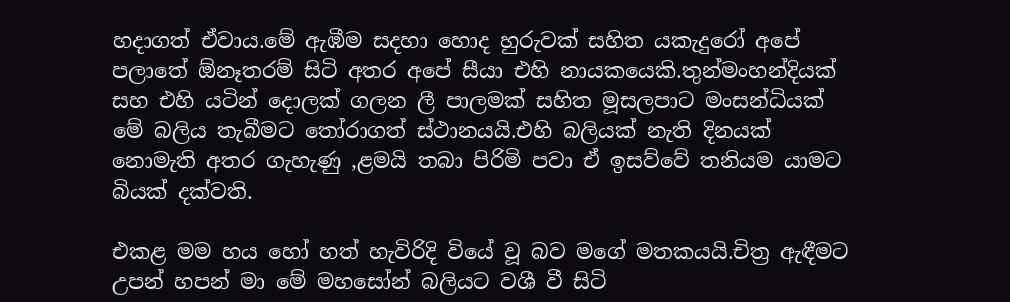හදාගත් ඒවාය.මේ ඇඹීම සදහා හොද හුරුවක් සහිත යකැදුරෝ අපේ පලාතේ ඕනෑතරම් සිටි අතර අපේ සීයා එහි නායකයෙකි.තුන්මංහන්දියක් සහ එහි යටින් දොලක් ගලන ලී පාලමක් සහිත මූසලපාට මංසන්ධියක් මේ බලිය තැබීමට තෝරාගත් ස්ථානයයි.එහි බලියක් නැති දිනයක් නොමැති අතර ගැහැණු ,ළමයි තබා පිරිමි පවා ඒ ඉසව්වේ තනියම යාමට බියක් දක්වති.

එකළ මම හය හෝ හත් හැවිරිදි වියේ වූ බව මගේ මතකයයි.චිත්‍ර ඇඳීමට උපන් හපන් මා මේ මහසෝන් බලියට වශී වී සිටි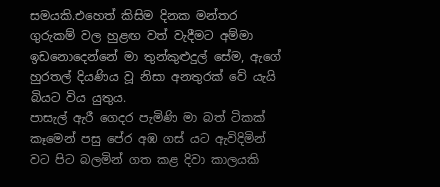සමයකි.එහෙත් කිසිම දිනක මන්තර ගුරුකම් වල හුළඟ වත් වැදීමට අම්මා ඉඩනොදෙන්නේ මා තුන්කුළුදුල් සේම, ඇගේ හුරතල් දියණිය වූ නිසා අනතුරක් වේ යැයි බියට විය යුතුය.
පාසැල් ඇරී ගෙදර පැමිණි මා බත් ටිකක් කෑමෙන් පසු පේර අඹ ගස් යට ඇවිදිමින් වට පිට බලමින් ගත කළ දිවා කාලයකි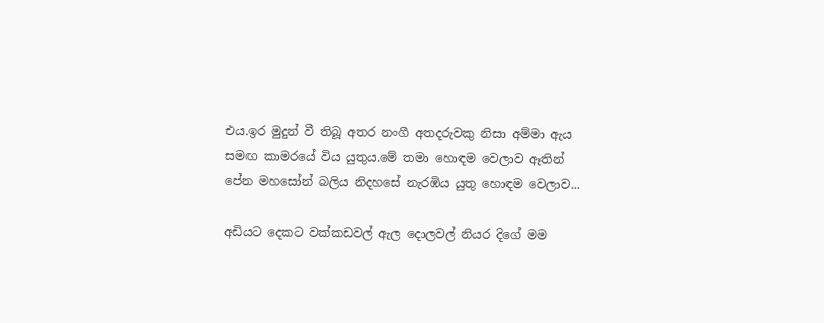එය.ඉර මුදුන් වී තිබූ අතර නංගී අතදරුවකු නිසා අම්මා ඇය සමඟ කාමරයේ විය යුතුය.මේ තමා හොඳම වෙලාව ඈතින් පේන මහසෝන් බලිය නිදහසේ නැරඹිය යුතු හොඳම වෙලාව...

අඩියට දෙකට වක්කඩවල් ඇල දොලවල් නියර දිගේ මම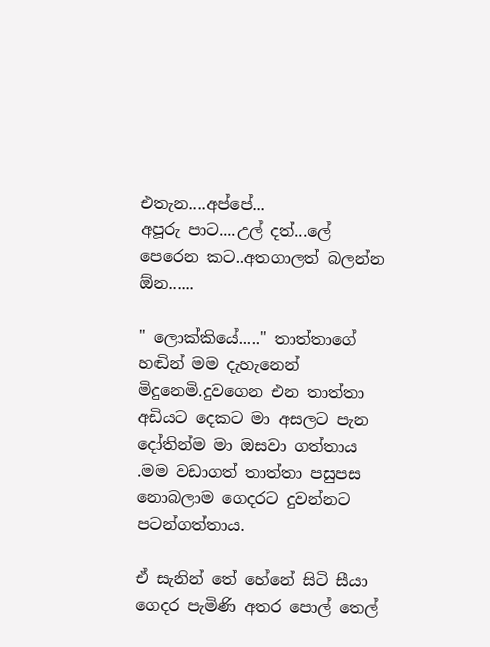එතැන....අප්පේ...
අපූරු පාට....උල් දත්...ලේ පෙරෙන කට..අතගාලත් බලන්න ඕන......

" ලොක්කියේ....." තාත්තාගේ හඬින් මම දැහැනෙන් මිදුනෙමි.දුවගෙන එන තාත්තා අඩියට දෙකට මා අසලට පැන දෝතින්ම මා ඔසවා ගත්තාය .මම වඩාගත් තාත්තා පසුපස නොබලාම ගෙදරට දුවන්නට පටන්ගත්තාය.

ඒ සැනින් තේ හේනේ සිටි සීයා ගෙදර පැමිණි අතර පොල් තෙල්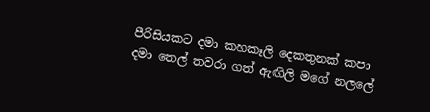පීරිසියකට දමා කහකෑලි දෙකතුනක් කපා දමා තෙල් තවරා ගත් ඇඟිලි මගේ නලලේ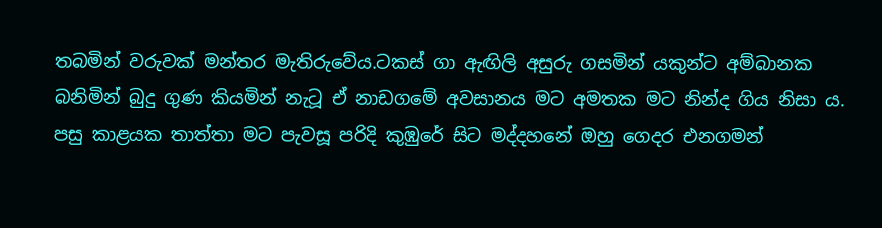තබමින් වරුවක් මන්තර මැතිරුවේය.ටකස් ගා ඇඟිලි අසුරු ගසමින් යකුන්ට අම්බානක බනිමින් බුදු ගුණ කියමින් නැටූ ඒ නාඩගමේ අවසානය මට අමතක මට නින්ද ගිය නිසා ය.
පසු කාළයක තාත්තා මට පැවසූ පරිදි කුඹුරේ සිට මද්දහනේ ඔහු ගෙදර එනගමන්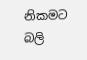නිකමට බලි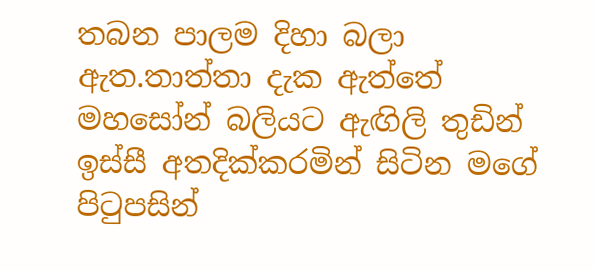තබන පාලම දිහා බලා ඇත.තාත්තා දැක ඇත්තේ මහසෝන් බලියට ඇඟිලි තුඩින් ඉස්සී අතදික්කරමින් සිටින මගේ පිටුපසින්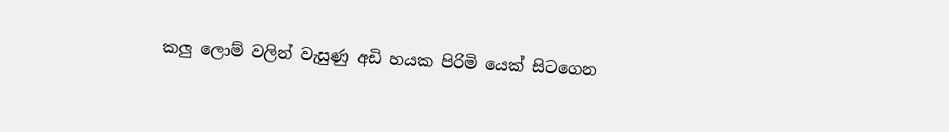කලු ලොම් වලින් වැසුණු අඩි හයක පිරිමි යෙක් සිටගෙන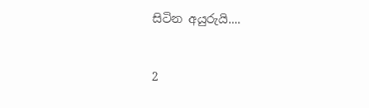සිටින අයුරුයි....


2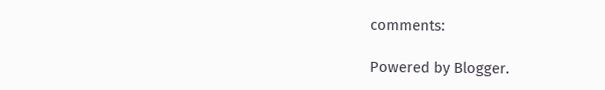comments:

Powered by Blogger.